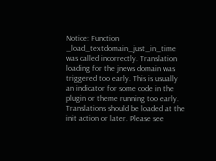Notice: Function _load_textdomain_just_in_time was called incorrectly. Translation loading for the jnews domain was triggered too early. This is usually an indicator for some code in the plugin or theme running too early. Translations should be loaded at the init action or later. Please see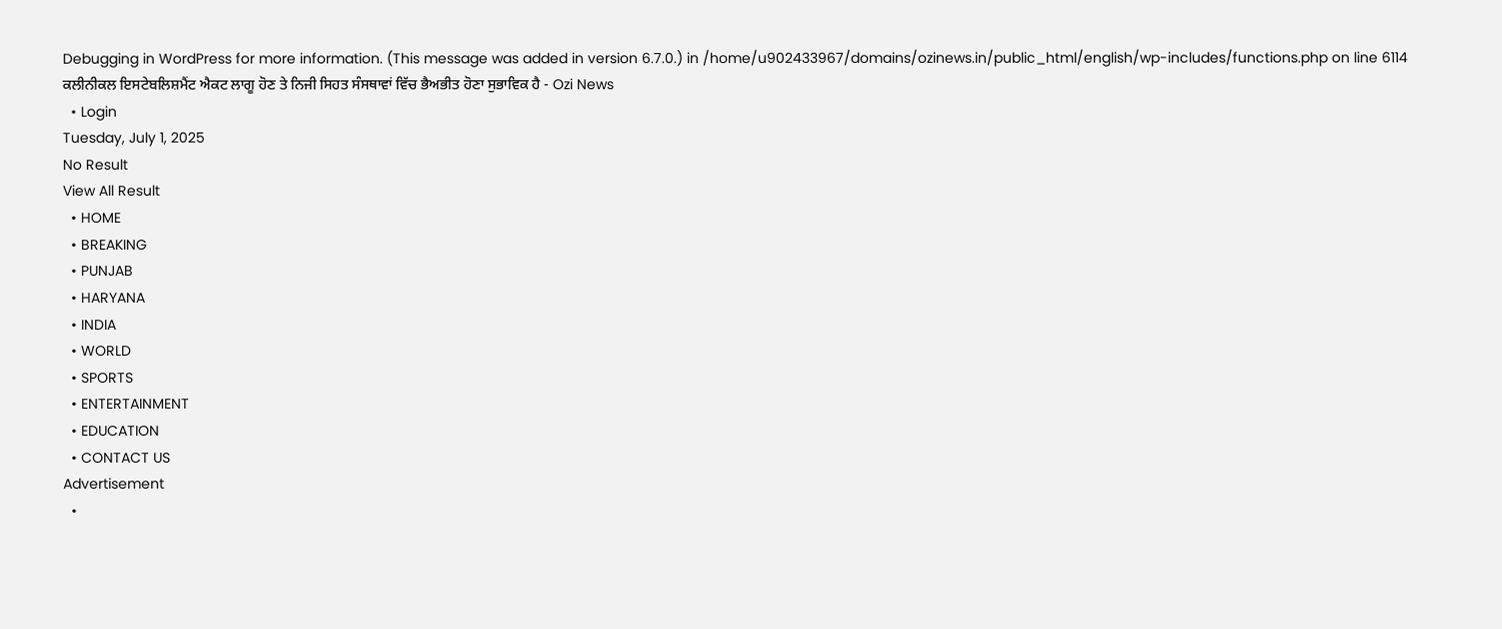Debugging in WordPress for more information. (This message was added in version 6.7.0.) in /home/u902433967/domains/ozinews.in/public_html/english/wp-includes/functions.php on line 6114
ਕਲੀਨੀਕਲ ਇਸਟੇਬਲਿਸ਼ਮੈਂਟ ਐਕਟ ਲਾਗੂ ਹੋਣ ਤੇ ਨਿਜੀ ਸਿਹਤ ਸੰਸਥਾਵਾਂ ਵਿੱਚ ਭੈਅਭੀਤ ਹੋਣਾ ਸੁਭਾਵਿਕ ਹੈ - Ozi News
  • Login
Tuesday, July 1, 2025
No Result
View All Result
  • HOME
  • BREAKING
  • PUNJAB
  • HARYANA
  • INDIA
  • WORLD
  • SPORTS
  • ENTERTAINMENT
  • EDUCATION
  • CONTACT US
Advertisement
  •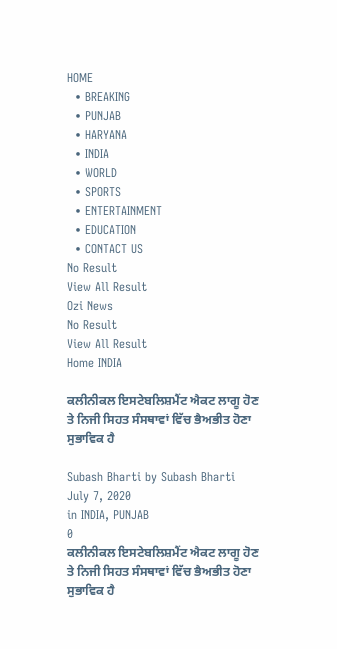HOME
  • BREAKING
  • PUNJAB
  • HARYANA
  • INDIA
  • WORLD
  • SPORTS
  • ENTERTAINMENT
  • EDUCATION
  • CONTACT US
No Result
View All Result
Ozi News
No Result
View All Result
Home INDIA

ਕਲੀਨੀਕਲ ਇਸਟੇਬਲਿਸ਼ਮੈਂਟ ਐਕਟ ਲਾਗੂ ਹੋਣ ਤੇ ਨਿਜੀ ਸਿਹਤ ਸੰਸਥਾਵਾਂ ਵਿੱਚ ਭੈਅਭੀਤ ਹੋਣਾ ਸੁਭਾਵਿਕ ਹੈ

Subash Bharti by Subash Bharti
July 7, 2020
in INDIA, PUNJAB
0
ਕਲੀਨੀਕਲ ਇਸਟੇਬਲਿਸ਼ਮੈਂਟ ਐਕਟ ਲਾਗੂ ਹੋਣ ਤੇ ਨਿਜੀ ਸਿਹਤ ਸੰਸਥਾਵਾਂ ਵਿੱਚ ਭੈਅਭੀਤ ਹੋਣਾ ਸੁਭਾਵਿਕ ਹੈ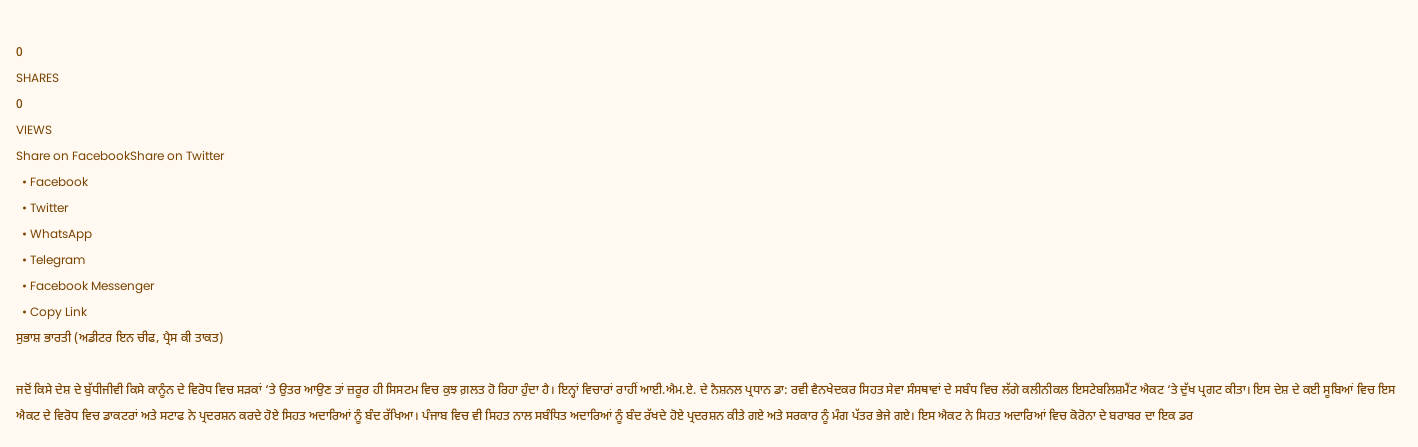0
SHARES
0
VIEWS
Share on FacebookShare on Twitter
  • Facebook
  • Twitter
  • WhatsApp
  • Telegram
  • Facebook Messenger
  • Copy Link
ਸੁਭਾਸ਼ ਭਾਰਤੀ (ਅਡੀਟਰ ਇਨ ਚੀਫ, ਪ੍ਰੈਸ ਕੀ ਤਾਕਤ)

ਜਦੋਂ ਕਿਸੇ ਦੇਸ਼ ਦੇ ਬੁੱਧੀਜੀਵੀ ਕਿਸੇ ਕਾਨੂੰਨ ਦੇ ਵਿਰੋਧ ਵਿਚ ਸੜਕਾਂ ‘ਤੇ ਉਤਰ ਆਉਣ ਤਾਂ ਜ਼ਰੂਰ ਹੀ ਸਿਸਟਮ ਵਿਚ ਕੁਝ ਗ਼ਲਤ ਹੋ ਰਿਹਾ ਹੁੰਦਾ ਹੈ। ਇਨ੍ਹਾਂ ਵਿਚਾਰਾਂ ਰਾਹੀਂ ਆਈ.ਐਮ.ਏ. ਦੇ ਨੈਸ਼ਨਲ ਪ੍ਰਧਾਨ ਡਾ: ਰਵੀ ਵੈਨਖੇਦਕਰ ਸਿਹਤ ਸੇਵਾ ਸੰਸਥਾਵਾਂ ਦੇ ਸਬੰਧ ਵਿਚ ਲੱਗੇ ਕਲੀਨੀਕਲ ਇਸਟੇਬਲਿਸ਼ਮੈਂਟ ਐਕਟ ‘ਤੇ ਦੁੱਖ ਪ੍ਰਗਟ ਕੀਤਾ। ਇਸ ਦੇਸ਼ ਦੇ ਕਈ ਸੂਬਿਆਂ ਵਿਚ ਇਸ ਐਕਟ ਦੇ ਵਿਰੋਧ ਵਿਚ ਡਾਕਟਰਾਂ ਅਤੇ ਸਟਾਫ ਨੇ ਪ੍ਰਦਰਸ਼ਨ ਕਰਦੇ ਹੋਏ ਸਿਹਤ ਅਦਾਰਿਆਂ ਨੂੰ ਬੰਦ ਰੱਖਿਆ। ਪੰਜਾਬ ਵਿਚ ਵੀ ਸਿਹਤ ਨਾਲ ਸਬੰਧਿਤ ਅਦਾਰਿਆਂ ਨੂੰ ਬੰਦ ਰੱਖਦੇ ਹੋਏ ਪ੍ਰਦਰਸ਼ਨ ਕੀਤੇ ਗਏ ਅਤੇ ਸਰਕਾਰ ਨੂੰ ਮੰਗ ਪੱਤਰ ਭੇਜੇ ਗਏ। ਇਸ ਐਕਟ ਨੇ ਸਿਹਤ ਅਦਾਰਿਆਂ ਵਿਚ ਕੋਰੋਨਾ ਦੇ ਬਰਾਬਰ ਦਾ ਇਕ ਡਰ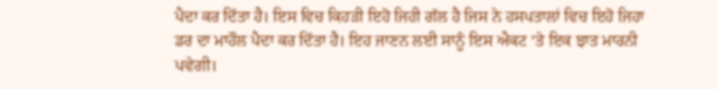ਪੈਦਾ ਕਰ ਦਿੱਤਾ ਹੈ। ਇਸ ਵਿਚ ਕਿਹੜੀ ਇਹੋ ਜਿਹੀ ਗੱਲ ਹੈ ਜਿਸ ਨੇ ਹਸਪਤਾਲਾਂ ਵਿਚ ਇਹੋ ਜਿਹਾ ਡਰ ਦਾ ਮਾਹੌਲ ਪੈਦਾ ਕਰ ਦਿੱਤਾ ਹੈ। ਇਹ ਜਾਣਨ ਲਈ ਸਾਨੂੰ ਇਸ ਐਕਟ ‘ਤੇ ਇਕ ਝਾਤ ਮਾਰਨੀ ਪਵੇਗੀ।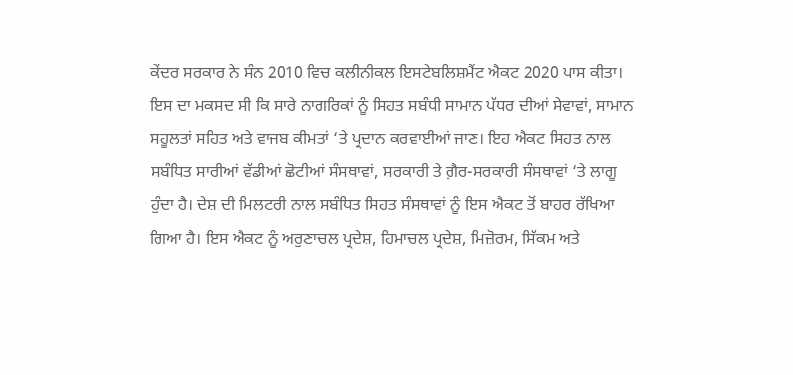ਕੇਂਦਰ ਸਰਕਾਰ ਨੇ ਸੰਨ 2010 ਵਿਚ ਕਲੀਨੀਕਲ ਇਸਟੇਬਲਿਸ਼ਮੈਂਟ ਐਕਟ 2020 ਪਾਸ ਕੀਤਾ। ਇਸ ਦਾ ਮਕਸਦ ਸੀ ਕਿ ਸਾਰੇ ਨਾਗਰਿਕਾਂ ਨੂੰ ਸਿਹਤ ਸਬੰਧੀ ਸਾਮਾਨ ਪੱਧਰ ਦੀਆਂ ਸੇਵਾਵਾਂ, ਸਾਮਾਨ ਸਹੂਲਤਾਂ ਸਹਿਤ ਅਤੇ ਵਾਜਬ ਕੀਮਤਾਂ ‘ਤੇ ਪ੍ਰਦਾਨ ਕਰਵਾਈਆਂ ਜਾਣ। ਇਹ ਐਕਟ ਸਿਹਤ ਨਾਲ ਸਬੰਧਿਤ ਸਾਰੀਆਂ ਵੱਡੀਆਂ ਛੋਟੀਆਂ ਸੰਸਥਾਵਾਂ, ਸਰਕਾਰੀ ਤੇ ਗ਼ੈਰ-ਸਰਕਾਰੀ ਸੰਸਥਾਵਾਂ ‘ਤੇ ਲਾਗੂ ਹੁੰਦਾ ਹੈ। ਦੇਸ਼ ਦੀ ਮਿਲਟਰੀ ਨਾਲ ਸਬੰਧਿਤ ਸਿਹਤ ਸੰਸਥਾਵਾਂ ਨੂੰ ਇਸ ਐਕਟ ਤੋਂ ਬਾਹਰ ਰੱਖਿਆ ਗਿਆ ਹੈ। ਇਸ ਐਕਟ ਨੂੰ ਅਰੁਣਾਚਲ ਪ੍ਰਦੇਸ਼, ਹਿਮਾਚਲ ਪ੍ਰਦੇਸ਼, ਮਿਜ਼ੋਰਮ, ਸਿੱਕਮ ਅਤੇ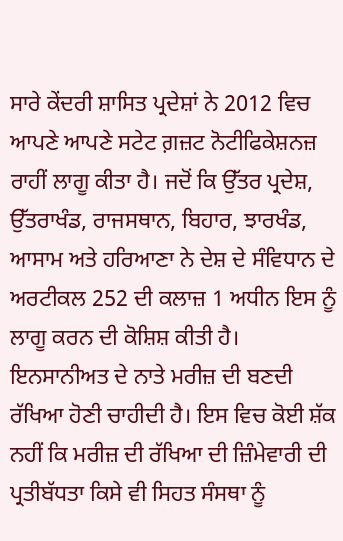ਸਾਰੇ ਕੇਂਦਰੀ ਸ਼ਾਸਿਤ ਪ੍ਰਦੇਸ਼ਾਂ ਨੇ 2012 ਵਿਚ ਆਪਣੇ ਆਪਣੇ ਸਟੇਟ ਗ਼ਜ਼ਟ ਨੋਟੀਫਿਕੇਸ਼ਨਜ਼ ਰਾਹੀਂ ਲਾਗੂ ਕੀਤਾ ਹੈ। ਜਦੋਂ ਕਿ ਉੱਤਰ ਪ੍ਰਦੇਸ਼, ਉੱਤਰਾਖੰਡ, ਰਾਜਸਥਾਨ, ਬਿਹਾਰ, ਝਾਰਖੰਡ, ਆਸਾਮ ਅਤੇ ਹਰਿਆਣਾ ਨੇ ਦੇਸ਼ ਦੇ ਸੰਵਿਧਾਨ ਦੇ ਅਰਟੀਕਲ 252 ਦੀ ਕਲਾਜ਼ 1 ਅਧੀਨ ਇਸ ਨੂੰ ਲਾਗੂ ਕਰਨ ਦੀ ਕੋਸ਼ਿਸ਼ ਕੀਤੀ ਹੈ।
ਇਨਸਾਨੀਅਤ ਦੇ ਨਾਤੇ ਮਰੀਜ਼ ਦੀ ਬਣਦੀ ਰੱਖਿਆ ਹੋਣੀ ਚਾਹੀਦੀ ਹੈ। ਇਸ ਵਿਚ ਕੋਈ ਸ਼ੱਕ ਨਹੀਂ ਕਿ ਮਰੀਜ਼ ਦੀ ਰੱਖਿਆ ਦੀ ਜ਼ਿੰਮੇਵਾਰੀ ਦੀ ਪ੍ਰਤੀਬੱਧਤਾ ਕਿਸੇ ਵੀ ਸਿਹਤ ਸੰਸਥਾ ਨੂੰ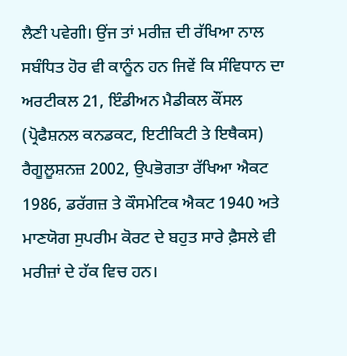ਲੈਣੀ ਪਵੇਗੀ। ਉਂਜ ਤਾਂ ਮਰੀਜ਼ ਦੀ ਰੱਖਿਆ ਨਾਲ ਸਬੰਧਿਤ ਹੋਰ ਵੀ ਕਾਨੂੰਨ ਹਨ ਜਿਵੇਂ ਕਿ ਸੰਵਿਧਾਨ ਦਾ ਅਰਟੀਕਲ 21, ਇੰਡੀਅਨ ਮੈਡੀਕਲ ਕੌਂਸਲ (ਪ੍ਰੋਫੈਸ਼ਨਲ ਕਨਡਕਟ, ਇਟੀਕਿਟੀ ਤੇ ਇਥੈਕਸ) ਰੈਗੂਲੂਸ਼ਨਜ਼ 2002, ਉਪਭੋਗਤਾ ਰੱਖਿਆ ਐਕਟ 1986, ਡਰੱਗਜ਼ ਤੇ ਕੌਸਮੇਟਿਕ ਐਕਟ 1940 ਅਤੇ ਮਾਣਯੋਗ ਸੁਪਰੀਮ ਕੋਰਟ ਦੇ ਬਹੁਤ ਸਾਰੇ ਫ਼ੈਸਲੇ ਵੀ ਮਰੀਜ਼ਾਂ ਦੇ ਹੱਕ ਵਿਚ ਹਨ।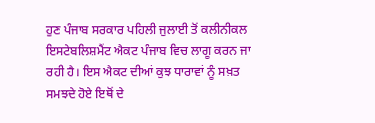ਹੁਣ ਪੰਜਾਬ ਸਰਕਾਰ ਪਹਿਲੀ ਜੁਲਾਈ ਤੋਂ ਕਲੀਨੀਕਲ ਇਸਟੇਬਲਿਸ਼ਮੈਂਟ ਐਕਟ ਪੰਜਾਬ ਵਿਚ ਲਾਗੂ ਕਰਨ ਜਾ ਰਹੀ ਹੈ। ਇਸ ਐਕਟ ਦੀਆਂ ਕੁਝ ਧਾਰਾਵਾਂ ਨੂੰ ਸਖ਼ਤ ਸਮਝਦੇ ਹੋਏ ਇਥੋਂ ਦੇ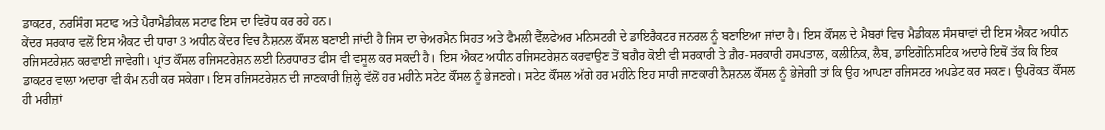ਡਾਕਟਰ, ਨਰਸਿੰਗ ਸਟਾਫ ਅਤੇ ਪੈਰਾਮੈਡੀਕਲ ਸਟਾਫ ਇਸ ਦਾ ਵਿਰੋਧ ਕਰ ਰਹੇ ਹਨ।
ਕੇਂਦਰ ਸਰਕਾਰ ਵਲੋਂ ਇਸ ਐਕਟ ਦੀ ਧਾਰਾ 3 ਅਧੀਨ ਕੇਂਦਰ ਵਿਚ ਨੈਸ਼ਨਲ ਕੌਂਸਲ ਬਣਾਈ ਜਾਂਦੀ ਹੈ ਜਿਸ ਦਾ ਚੇਅਰਮੈਨ ਸਿਹਤ ਅਤੇ ਫੈਮਲੀ ਵੈੱਲਫੇਅਰ ਮਨਿਸਟਰੀ ਦੇ ਡਾਇਰੈਕਟਰ ਜਨਰਲ ਨੂੰ ਬਣਾਇਆ ਜਾਂਦਾ ਹੈ। ਇਸ ਕੌਂਸਲ ਦੇ ਮੈਬਰਾਂ ਵਿਚ ਮੈਡੀਕਲ ਸੰਸਥਾਵਾਂ ਦੀ ਇਸ ਐਕਟ ਅਧੀਨ ਰਜਿਸਟਰੇਸ਼ਨ ਕਰਵਾਈ ਜਾਵੇਗੀ। ਪ੍ਰਾਂਤ ਕੌਂਸਲ ਰਜਿਸਟਰੇਸ਼ਨ ਲਈ ਨਿਰਧਾਰਤ ਫੀਸ ਵੀ ਵਸੂਲ ਕਰ ਸਕਦੀ ਹੈ। ਇਸ ਐਕਟ ਅਧੀਨ ਰਜਿਸਟਰੇਸ਼ਨ ਕਰਵਾਉਣ ਤੋਂ ਬਗੈਰ ਕੋਈ ਵੀ ਸਰਕਾਰੀ ਤੇ ਗ਼ੈਰ-ਸਰਕਾਰੀ ਹਸਪਤਾਲ, ਕਲੀਨਿਕ, ਲੈਬ, ਡਾਇਗੋਨਿਸਟਿਕ ਅਦਾਰੇ ਇਥੋਂ ਤੱਕ ਕਿ ਇਕ ਡਾਕਟਰ ਵਾਲਾ ਅਦਾਰਾ ਵੀ ਕੰਮ ਨਹੀ ਕਰ ਸਕੇਗਾ। ਇਸ ਰਜਿਸਟਰੇਸ਼ਨ ਦੀ ਜਾਣਕਾਰੀ ਜ਼ਿਲ੍ਹੇ ਵੱਲੋਂ ਹਰ ਮਹੀਨੇ ਸਟੇਟ ਕੌਂਸਲ ਨੂੰ ਭੇਜਣਗੇ। ਸਟੇਟ ਕੌਂਸਲ ਅੱਗੇ ਹਰ ਮਹੀਨੇ ਇਹ ਸਾਰੀ ਜਾਣਕਾਰੀ ਨੈਸ਼ਨਲ ਕੌਂਸਲ ਨੂੰ ਭੇਜੇਗੀ ਤਾਂ ਕਿ ਉਹ ਆਪਣਾ ਰਜਿਸਟਰ ਅਪਡੇਟ ਕਰ ਸਕਣ। ਉਪਰੋਕਤ ਕੌਂਸਲ ਹੀ ਮਰੀਜ਼ਾਂ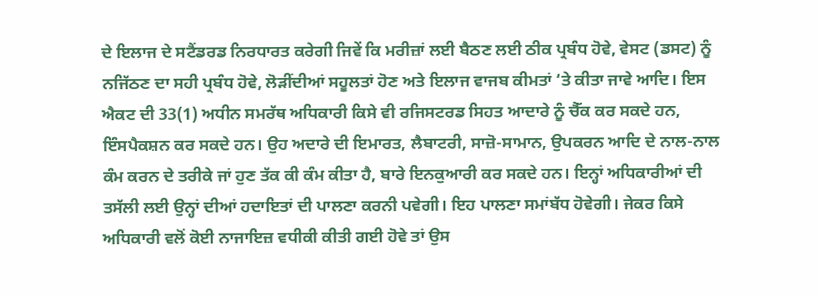ਦੇ ਇਲਾਜ ਦੇ ਸਟੈਂਡਰਡ ਨਿਰਧਾਰਤ ਕਰੇਗੀ ਜਿਵੇਂ ਕਿ ਮਰੀਜ਼ਾਂ ਲਈ ਬੈਠਣ ਲਈ ਠੀਕ ਪ੍ਰਬੰਧ ਹੋਵੇ, ਵੇਸਟ (ਡਸਟ) ਨੂੰ ਨਜਿੱਠਣ ਦਾ ਸਹੀ ਪ੍ਰਬੰਧ ਹੋਵੇ, ਲੋੜੀਂਦੀਆਂ ਸਹੂਲਤਾਂ ਹੋਣ ਅਤੇ ਇਲਾਜ ਵਾਜਬ ਕੀਮਤਾਂ ‘ਤੇ ਕੀਤਾ ਜਾਵੇ ਆਦਿ। ਇਸ ਐਕਟ ਦੀ 33(1) ਅਧੀਨ ਸਮਰੱਥ ਅਧਿਕਾਰੀ ਕਿਸੇ ਵੀ ਰਜਿਸਟਰਡ ਸਿਹਤ ਆਦਾਰੇ ਨੂੰ ਚੈੱਕ ਕਰ ਸਕਦੇ ਹਨ, ਇੰਸਪੈਕਸ਼ਨ ਕਰ ਸਕਦੇ ਹਨ। ਉਹ ਅਦਾਰੇ ਦੀ ਇਮਾਰਤ, ਲੈਬਾਟਰੀ, ਸਾਜ਼ੋ-ਸਾਮਾਨ, ਉਪਕਰਨ ਆਦਿ ਦੇ ਨਾਲ-ਨਾਲ ਕੰਮ ਕਰਨ ਦੇ ਤਰੀਕੇ ਜਾਂ ਹੁਣ ਤੱਕ ਕੀ ਕੰਮ ਕੀਤਾ ਹੈ, ਬਾਰੇ ਇਨਕੁਆਰੀ ਕਰ ਸਕਦੇ ਹਨ। ਇਨ੍ਹਾਂ ਅਧਿਕਾਰੀਆਂ ਦੀ ਤਸੱਲੀ ਲਈ ਉਨ੍ਹਾਂ ਦੀਆਂ ਹਦਾਇਤਾਂ ਦੀ ਪਾਲਣਾ ਕਰਨੀ ਪਵੇਗੀ। ਇਹ ਪਾਲਣਾ ਸਮਾਂਬੱਧ ਹੋਵੇਗੀ। ਜੇਕਰ ਕਿਸੇ ਅਧਿਕਾਰੀ ਵਲੋਂ ਕੋਈ ਨਾਜਾਇਜ਼ ਵਧੀਕੀ ਕੀਤੀ ਗਈ ਹੋਵੇ ਤਾਂ ਉਸ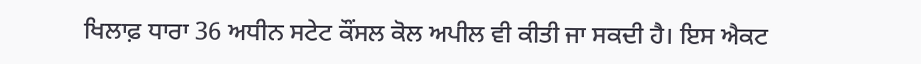ਖਿਲਾਫ਼ ਧਾਰਾ 36 ਅਧੀਨ ਸਟੇਟ ਕੌਂਸਲ ਕੋਲ ਅਪੀਲ ਵੀ ਕੀਤੀ ਜਾ ਸਕਦੀ ਹੈ। ਇਸ ਐਕਟ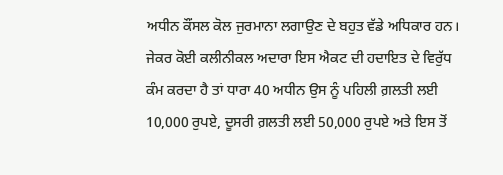ਅਧੀਨ ਕੌਂਸਲ ਕੋਲ ਜੁਰਮਾਨਾ ਲਗਾਉਣ ਦੇ ਬਹੁਤ ਵੱਡੇ ਅਧਿਕਾਰ ਹਨ। ਜੇਕਰ ਕੋਈ ਕਲੀਨੀਕਲ ਅਦਾਰਾ ਇਸ ਐਕਟ ਦੀ ਹਦਾਇਤ ਦੇ ਵਿਰੁੱਧ ਕੰਮ ਕਰਦਾ ਹੈ ਤਾਂ ਧਾਰਾ 40 ਅਧੀਨ ਉਸ ਨੂੰ ਪਹਿਲੀ ਗ਼ਲਤੀ ਲਈ 10,000 ਰੁਪਏ, ਦੂਸਰੀ ਗ਼ਲਤੀ ਲਈ 50,000 ਰੁਪਏ ਅਤੇ ਇਸ ਤੋਂ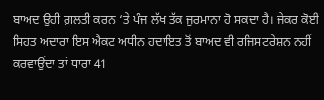ਬਾਅਦ ਉਹੀ ਗ਼ਲਤੀ ਕਰਨ ‘ਤੇ ਪੰਜ ਲੱਖ ਤੱਕ ਜੁਰਮਾਨਾ ਹੋ ਸਕਦਾ ਹੈ। ਜੇਕਰ ਕੋਈ ਸਿਹਤ ਅਦਾਰਾ ਇਸ ਐਕਟ ਅਧੀਨ ਹਦਾਇਤ ਤੋਂ ਬਾਅਦ ਵੀ ਰਜਿਸਟਰੇਸ਼ਨ ਨਹੀਂ ਕਰਵਾਉਂਦਾ ਤਾਂ ਧਾਰਾ 41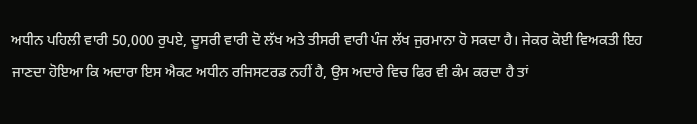ਅਧੀਨ ਪਹਿਲੀ ਵਾਰੀ 50,000 ਰੁਪਏ, ਦੂਸਰੀ ਵਾਰੀ ਦੋ ਲੱਖ ਅਤੇ ਤੀਸਰੀ ਵਾਰੀ ਪੰਜ ਲੱਖ ਜੁਰਮਾਨਾ ਹੋ ਸਕਦਾ ਹੈ। ਜੇਕਰ ਕੋਈ ਵਿਅਕਤੀ ਇਹ ਜਾਣਦਾ ਹੋਇਆ ਕਿ ਅਦਾਰਾ ਇਸ ਐਕਟ ਅਧੀਨ ਰਜਿਸਟਰਡ ਨਹੀਂ ਹੈ, ਉਸ ਅਦਾਰੇ ਵਿਚ ਫਿਰ ਵੀ ਕੰਮ ਕਰਦਾ ਹੈ ਤਾਂ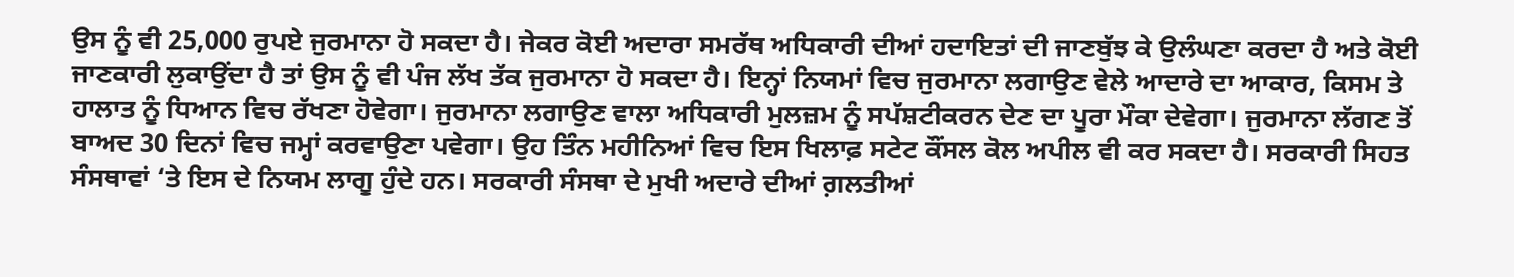ਉਸ ਨੂੰ ਵੀ 25,000 ਰੁਪਏ ਜੁਰਮਾਨਾ ਹੋ ਸਕਦਾ ਹੈ। ਜੇਕਰ ਕੋਈ ਅਦਾਰਾ ਸਮਰੱਥ ਅਧਿਕਾਰੀ ਦੀਆਂ ਹਦਾਇਤਾਂ ਦੀ ਜਾਣਬੁੱਝ ਕੇ ਉਲੰਘਣਾ ਕਰਦਾ ਹੈ ਅਤੇ ਕੋਈ ਜਾਣਕਾਰੀ ਲੁਕਾਉਂਦਾ ਹੈ ਤਾਂ ਉਸ ਨੂੰ ਵੀ ਪੰਜ ਲੱਖ ਤੱਕ ਜੁਰਮਾਨਾ ਹੋ ਸਕਦਾ ਹੈ। ਇਨ੍ਹਾਂ ਨਿਯਮਾਂ ਵਿਚ ਜੁਰਮਾਨਾ ਲਗਾਉਣ ਵੇਲੇ ਆਦਾਰੇ ਦਾ ਆਕਾਰ, ਕਿਸਮ ਤੇ ਹਾਲਾਤ ਨੂੰ ਧਿਆਨ ਵਿਚ ਰੱਖਣਾ ਹੋਵੇਗਾ। ਜੁਰਮਾਨਾ ਲਗਾਉਣ ਵਾਲਾ ਅਧਿਕਾਰੀ ਮੁਲਜ਼ਮ ਨੂੰ ਸਪੱਸ਼ਟੀਕਰਨ ਦੇਣ ਦਾ ਪੂਰਾ ਮੌਕਾ ਦੇਵੇਗਾ। ਜੁਰਮਾਨਾ ਲੱਗਣ ਤੋਂ ਬਾਅਦ 30 ਦਿਨਾਂ ਵਿਚ ਜਮ੍ਹਾਂ ਕਰਵਾਉਣਾ ਪਵੇਗਾ। ਉਹ ਤਿੰਨ ਮਹੀਨਿਆਂ ਵਿਚ ਇਸ ਖਿਲਾਫ਼ ਸਟੇਟ ਕੌਂਸਲ ਕੋਲ ਅਪੀਲ ਵੀ ਕਰ ਸਕਦਾ ਹੈ। ਸਰਕਾਰੀ ਸਿਹਤ ਸੰਸਥਾਵਾਂ ‘ਤੇ ਇਸ ਦੇ ਨਿਯਮ ਲਾਗੂ ਹੁੰਦੇ ਹਨ। ਸਰਕਾਰੀ ਸੰਸਥਾ ਦੇ ਮੁਖੀ ਅਦਾਰੇ ਦੀਆਂ ਗ਼ਲਤੀਆਂ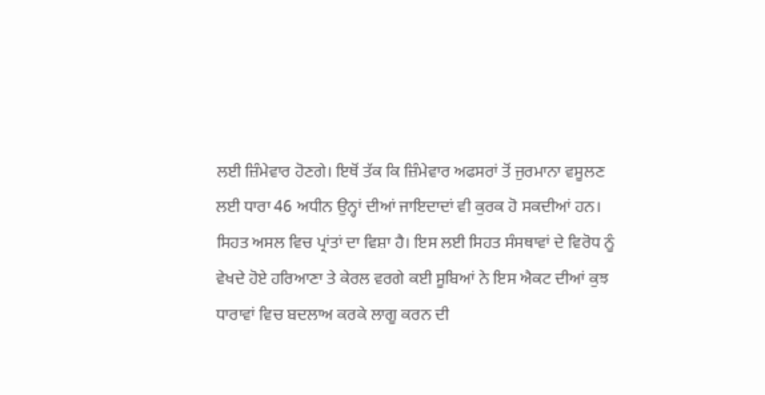ਲਈ ਜ਼ਿੰਮੇਵਾਰ ਹੋਣਗੇ। ਇਥੋਂ ਤੱਕ ਕਿ ਜ਼ਿੰਮੇਵਾਰ ਅਫਸਰਾਂ ਤੋਂ ਜੁਰਮਾਨਾ ਵਸੂਲਣ ਲਈ ਧਾਰਾ 46 ਅਧੀਨ ਉਨ੍ਹਾਂ ਦੀਆਂ ਜਾਇਦਾਦਾਂ ਵੀ ਕੁਰਕ ਹੋ ਸਕਦੀਆਂ ਹਨ।
ਸਿਹਤ ਅਸਲ ਵਿਚ ਪ੍ਰਾਂਤਾਂ ਦਾ ਵਿਸ਼ਾ ਹੈ। ਇਸ ਲਈ ਸਿਹਤ ਸੰਸਥਾਵਾਂ ਦੇ ਵਿਰੋਧ ਨੂੰ ਵੇਖਦੇ ਹੋਏ ਹਰਿਆਣਾ ਤੇ ਕੇਰਲ ਵਰਗੇ ਕਈ ਸੂਬਿਆਂ ਨੇ ਇਸ ਐਕਟ ਦੀਆਂ ਕੁਝ ਧਾਰਾਵਾਂ ਵਿਚ ਬਦਲਾਅ ਕਰਕੇ ਲਾਗੂ ਕਰਨ ਦੀ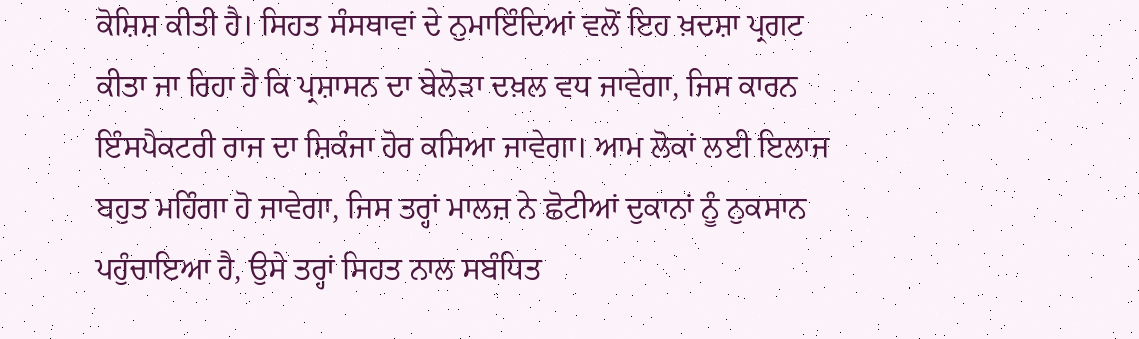ਕੋਸ਼ਿਸ਼ ਕੀਤੀ ਹੈ। ਸਿਹਤ ਸੰਸਥਾਵਾਂ ਦੇ ਨੁਮਾਇੰਦਿਆਂ ਵਲੋਂ ਇਹ ਖ਼ਦਸ਼ਾ ਪ੍ਰਗਟ ਕੀਤਾ ਜਾ ਰਿਹਾ ਹੈ ਕਿ ਪ੍ਰਸ਼ਾਸਨ ਦਾ ਬੇਲੋੜਾ ਦਖ਼ਲ ਵਧ ਜਾਵੇਗਾ, ਜਿਸ ਕਾਰਨ ਇੰਸਪੈਕਟਰੀ ਰਾਜ ਦਾ ਸ਼ਿਕੰਜਾ ਹੋਰ ਕਸਿਆ ਜਾਵੇਗਾ। ਆਮ ਲੋਕਾਂ ਲਈ ਇਲਾਜ ਬਹੁਤ ਮਹਿੰਗਾ ਹੋ ਜਾਵੇਗਾ, ਜਿਸ ਤਰ੍ਹਾਂ ਮਾਲਜ਼ ਨੇ ਛੋਟੀਆਂ ਦੁਕਾਨਾਂ ਨੂੰ ਨੁਕਸਾਨ ਪਹੁੰਚਾਇਆ ਹੈ, ਉਸੇ ਤਰ੍ਹਾਂ ਸਿਹਤ ਨਾਲ ਸਬੰਧਿਤ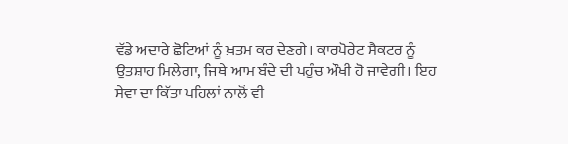ਵੱਡੇ ਅਦਾਰੇ ਛੋਟਿਆਂ ਨੂੰ ਖ਼ਤਮ ਕਰ ਦੇਣਗੇ। ਕਾਰਪੋਰੇਟ ਸੈਕਟਰ ਨੂੰ ਉਤਸ਼ਾਹ ਮਿਲੇਗਾ, ਜਿਥੇ ਆਮ ਬੰਦੇ ਦੀ ਪਹੁੰਚ ਔਖੀ ਹੋ ਜਾਵੇਗੀ। ਇਹ ਸੇਵਾ ਦਾ ਕਿੱਤਾ ਪਹਿਲਾਂ ਨਾਲੋਂ ਵੀ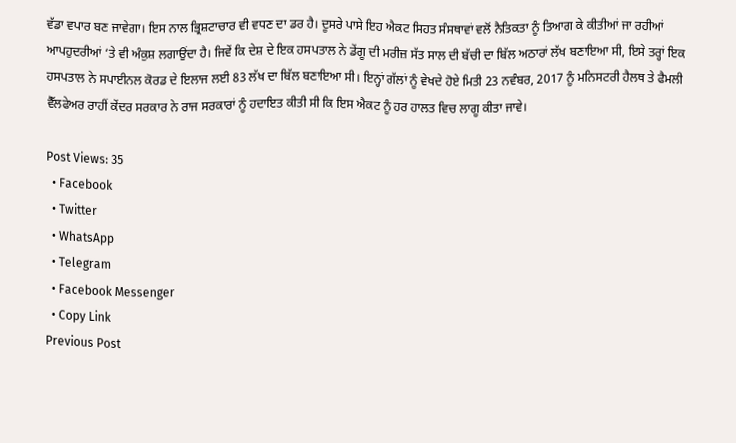ਵੱਡਾ ਵਪਾਰ ਬਣ ਜਾਵੇਗਾ। ਇਸ ਨਾਲ ਭ੍ਰਿਸ਼ਟਾਚਾਰ ਵੀ ਵਧਣ ਦਾ ਡਰ ਹੈ। ਦੂਸਰੇ ਪਾਸੇ ਇਹ ਐਕਟ ਸਿਹਤ ਸੰਸਥਾਵਾਂ ਵਲੋਂ ਨੈਤਿਕਤਾ ਨੂੰ ਤਿਆਗ ਕੇ ਕੀਤੀਆਂ ਜਾ ਰਹੀਆਂ ਆਪਹੁਦਰੀਆਂ ‘ਤੇ ਵੀ ਅੰਕੁਸ਼ ਲਗਾਉਂਦਾ ਹੈ। ਜਿਵੇਂ ਕਿ ਦੇਸ਼ ਦੇ ਇਕ ਹਸਪਤਾਲ ਨੇ ਡੇਂਗੂ ਦੀ ਮਰੀਜ਼ ਸੱਤ ਸਾਲ ਦੀ ਬੱਚੀ ਦਾ ਬਿੱਲ ਅਠਾਰਾਂ ਲੱਖ ਬਣਾਇਆ ਸੀ, ਇਸੇ ਤਰ੍ਹਾਂ ਇਕ ਹਸਪਤਾਲ ਨੇ ਸਪਾਈਨਲ ਕੋਰਡ ਦੇ ਇਲਾਜ ਲਈ 83 ਲੱਖ ਦਾ ਬਿੱਲ ਬਣਾਇਆ ਸੀ। ਇਨ੍ਹਾਂ ਗੱਲਾਂ ਨੂੰ ਵੇਖਦੇ ਹੋਏ ਮਿਤੀ 23 ਨਵੰਬਰ, 2017 ਨੂੰ ਮਨਿਸਟਰੀ ਹੈਲਥ ਤੇ ਫੈਮਲੀ ਵੈੱਲਫੇਅਰ ਰਾਹੀਂ ਕੇਂਦਰ ਸਰਕਾਰ ਨੇ ਰਾਜ ਸਰਕਾਰਾਂ ਨੂੰ ਹਦਾਇਤ ਕੀਤੀ ਸੀ ਕਿ ਇਸ ਐਕਟ ਨੂੰ ਹਰ ਹਾਲਤ ਵਿਚ ਲਾਗੂ ਕੀਤਾ ਜਾਵੇ।

Post Views: 35
  • Facebook
  • Twitter
  • WhatsApp
  • Telegram
  • Facebook Messenger
  • Copy Link
Previous Post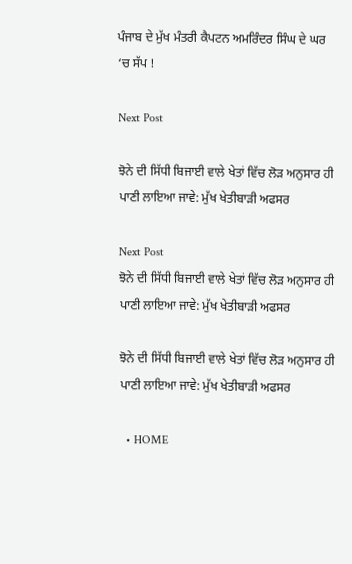ਪੰਜਾਬ ਦੇ ਮੁੱਖ ਮੰਤਰੀ ਕੈਪਟਨ ਅਮਰਿੰਦਰ ਸਿੰਘ ਦੇ ਘਰ ‘ਚ ਸੱਪ !

Next Post

ਝੋਨੇ ਦੀ ਸਿੱਧੀ ਬਿਜਾਈ ਵਾਲੇ ਖੇਤਾਂ ਵਿੱਚ ਲੋੜ ਅਨੁਸਾਰ ਹੀ ਪਾਣੀ ਲਾਇਆ ਜਾਵੇ: ਮੁੱਖ ਖੇਤੀਬਾੜੀ ਅਫਸਰ

Next Post
ਝੋਨੇ ਦੀ ਸਿੱਧੀ ਬਿਜਾਈ ਵਾਲੇ ਖੇਤਾਂ ਵਿੱਚ ਲੋੜ ਅਨੁਸਾਰ ਹੀ ਪਾਣੀ ਲਾਇਆ ਜਾਵੇ: ਮੁੱਖ ਖੇਤੀਬਾੜੀ ਅਫਸਰ

ਝੋਨੇ ਦੀ ਸਿੱਧੀ ਬਿਜਾਈ ਵਾਲੇ ਖੇਤਾਂ ਵਿੱਚ ਲੋੜ ਅਨੁਸਾਰ ਹੀ ਪਾਣੀ ਲਾਇਆ ਜਾਵੇ: ਮੁੱਖ ਖੇਤੀਬਾੜੀ ਅਫਸਰ

  • HOME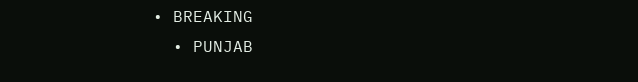• BREAKING
  • PUNJAB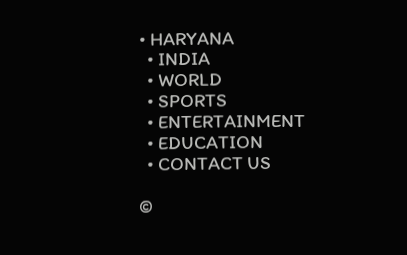• HARYANA
  • INDIA
  • WORLD
  • SPORTS
  • ENTERTAINMENT
  • EDUCATION
  • CONTACT US

©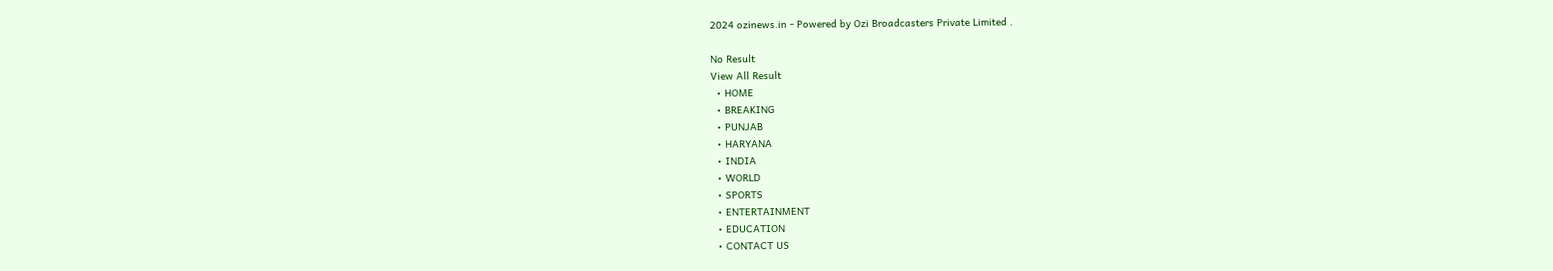2024 ozinews.in - Powered by Ozi Broadcasters Private Limited .

No Result
View All Result
  • HOME
  • BREAKING
  • PUNJAB
  • HARYANA
  • INDIA
  • WORLD
  • SPORTS
  • ENTERTAINMENT
  • EDUCATION
  • CONTACT US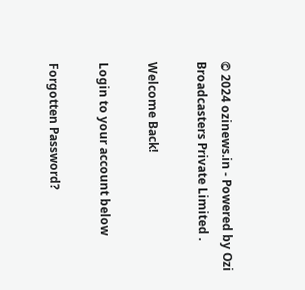© 2024 ozinews.in - Powered by Ozi Broadcasters Private Limited .

Welcome Back!

Login to your account below

Forgotten Password?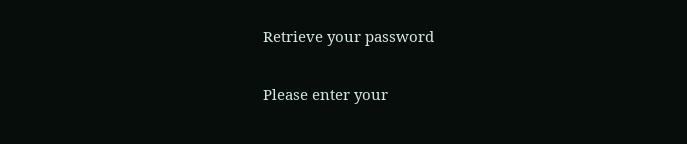Retrieve your password

Please enter your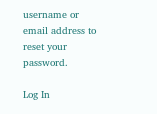username or email address to reset your password.

Log In